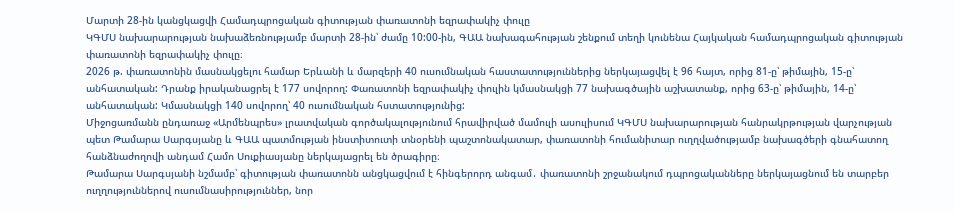Մարտի 28-ին կանցկացվի Համադպրոցական գիտության փառատոնի եզրափակիչ փուլը
ԿԳՄՍ նախարարության նախաձեռնությամբ մարտի 28-ին՝ ժամը 10:00-ին, ԳԱԱ նախագահության շենքում տեղի կունենա Հայկական համադպրոցական գիտության փառատոնի եզրափակիչ փուլը։
2026 թ. փառատոնին մասնակցելու համար Երևանի և մարզերի 40 ուսումնական հաստատություններից ներկայացվել է 96 հայտ, որից 81-ը՝ թիմային, 15-ը՝ անհատական: Դրանք իրականացրել է 177 սովորող: Փառատոնի եզրափակիչ փուլին կմասնակցի 77 նախագծային աշխատանք, որից 63-ը՝ թիմային, 14-ը՝ անհատական: Կմասնակցի 140 սովորող՝ 40 ուսումնական հստատությունից:
Միջոցառմանն ընդառաջ «Արմենպրես» լրատվական գործակալությունում հրավիրված մամուլի ասուլիսում ԿԳՄՍ նախարարության հանրակրթության վարչության պետ Թամարա Սարգսյանը և ԳԱԱ պատմության ինստիտուտի տնօրենի պաշտոնակատար, փառատոնի հումանիտար ուղղվածությամբ նախագծերի գնահատող հանձնաժողովի անդամ Համո Սուքիասյանը ներկայացրել են ծրագիրը։
Թամարա Սարգսյանի նշմամբ՝ գիտության փառատոնն անցկացվում է հինգերորդ անգամ․ փառատոնի շրջանակում դպրոցականները ներկայացնում են տարբեր ուղղություններով ուսումնասիրություններ, նոր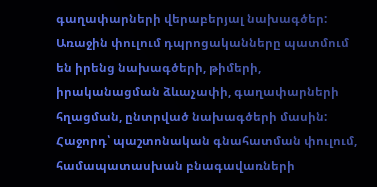գաղափարների վերաբերյալ նախագծեր: Առաջին փուլում դպրոցականները պատմում են իրենց նախագծերի, թիմերի, իրականացման ձևաչափի, գաղափարների հղացման, ընտրված նախագծերի մասին: Հաջորդ՝ պաշտոնական գնահատման փուլում, համապատասխան բնագավառների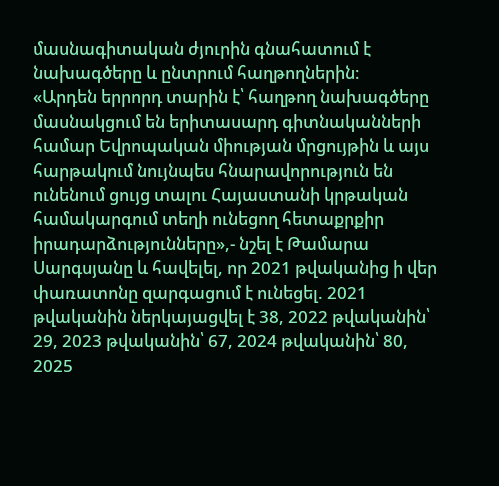մասնագիտական ժյուրին գնահատում է նախագծերը և ընտրում հաղթողներին։
«Արդեն երրորդ տարին է՝ հաղթող նախագծերը մասնակցում են երիտասարդ գիտնականների համար Եվրոպական միության մրցույթին և այս հարթակում նույնպես հնարավորություն են ունենում ցույց տալու Հայաստանի կրթական համակարգում տեղի ունեցող հետաքրքիր իրադարձությունները»,- նշել է Թամարա Սարգսյանը և հավելել, որ 2021 թվականից ի վեր փառատոնը զարգացում է ունեցել. 2021 թվականին ներկայացվել է 38, 2022 թվականին՝ 29, 2023 թվականին՝ 67, 2024 թվականին՝ 80, 2025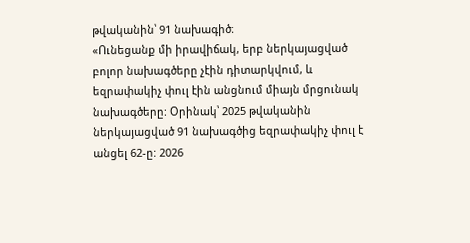թվականին՝ 91 նախագիծ։
«Ունեցանք մի իրավիճակ, երբ ներկայացված բոլոր նախագծերը չէին դիտարկվում, և եզրափակիչ փուլ էին անցնում միայն մրցունակ նախագծերը: Օրինակ՝ 2025 թվականին ներկայացված 91 նախագծից եզրափակիչ փուլ է անցել 62-ը: 2026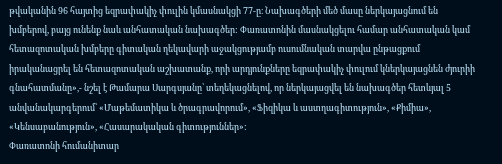թվականին 96 հայտից եզրափակիչ փուլին կմասնակցի 77-ը։ Նախագծերի մեծ մասը ներկայացնում են խմբերով, բայց ունենք նաև անհատական նախագծեր: Փառատոնին մասնակցելու համար անհատական կամ հետազոտական խմբերը գիտական ղեկավարի աջակցությամբ ուսումնական տարվա ընթացքում իրականացրել են հետազոտական աշխատանք, որի արդյունքները եզրափակիչ փուլում կներկայացնեն ժյուրիի գնահատմանը»,- նշել է Թամարա Սարգսյանը՝ տեղեկացնելով, որ ներկայացվել են նախագծեր հետևյալ 5 անվանակարգերում՝ «Մաթեմատիկա և ծրագրավորում», «Ֆիզիկա և աստղագիտություն», «Քիմիա», «Կենսաբանություն», «Հասարակական գիտություններ»:
Փառատոնի հումանիտար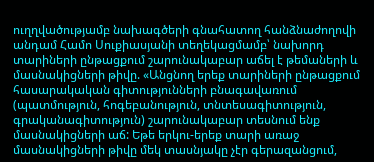ուղղվածությամբ նախագծերի գնահատող հանձնաժողովի անդամ Համո Սուքիասյանի տեղեկացմամբ՝ նախորդ տարիների ընթացքում շարունակաբար աճել է թեմաների և մասնակիցների թիվը. «Անցնող երեք տարիների ընթացքում հասարակական գիտությունների բնագավառում (պատմություն, հոգեբանություն, տնտեսագիտություն, գրականագիտություն) շարունակաբար տեսնում ենք մասնակիցների աճ: Եթե երկու-երեք տարի առաջ մասնակիցների թիվը մեկ տասնյակը չէր գերազանցում,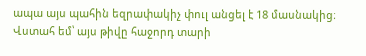ապա այս պահին եզրափակիչ փուլ անցել է 18 մասնակից։ Վստահ եմ՝ այս թիվը հաջորդ տարի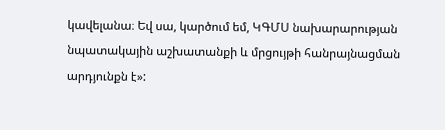կավելանա։ Եվ սա, կարծում եմ, ԿԳՄՍ նախարարության նպատակային աշխատանքի և մրցույթի հանրայնացման արդյունքն է»: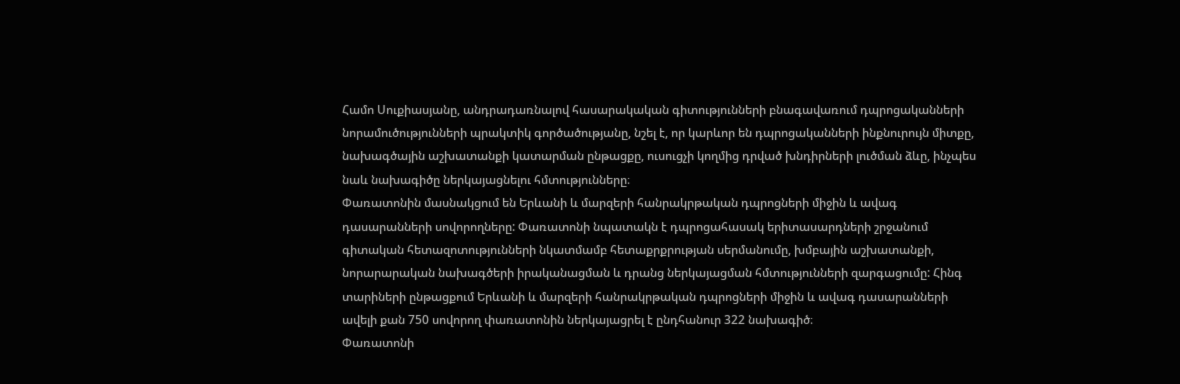Համո Սուքիասյանը, անդրադառնալով հասարակական գիտությունների բնագավառում դպրոցականների նորամուծությունների պրակտիկ գործածությանը, նշել է, որ կարևոր են դպրոցականների ինքնուրույն միտքը, նախագծային աշխատանքի կատարման ընթացքը, ուսուցչի կողմից դրված խնդիրների լուծման ձևը, ինչպես նաև նախագիծը ներկայացնելու հմտությունները։
Փառատոնին մասնակցում են Երևանի և մարզերի հանրակրթական դպրոցների միջին և ավագ դասարանների սովորողները: Փառատոնի նպատակն է դպրոցահասակ երիտասարդների շրջանում գիտական հետազոտությունների նկատմամբ հետաքրքրության սերմանումը, խմբային աշխատանքի, նորարարական նախագծերի իրականացման և դրանց ներկայացման հմտությունների զարգացումը: Հինգ տարիների ընթացքում Երևանի և մարզերի հանրակրթական դպրոցների միջին և ավագ դասարանների ավելի քան 750 սովորող փառատոնին ներկայացրել է ընդհանուր 322 նախագիծ։
Փառատոնի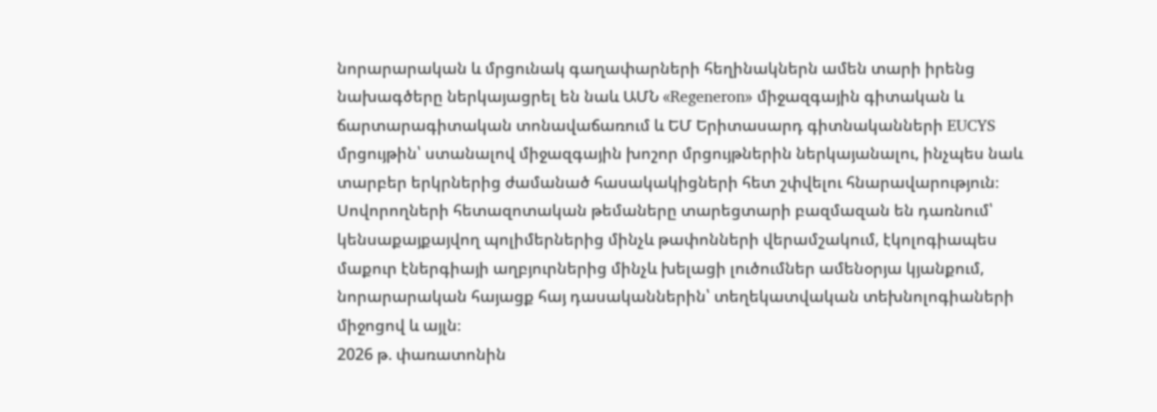նորարարական և մրցունակ գաղափարների հեղինակներն ամեն տարի իրենց նախագծերը ներկայացրել են նաև ԱՄՆ «Regeneron» միջազգային գիտական և ճարտարագիտական տոնավաճառում և ԵՄ Երիտասարդ գիտնականների EUCYS մրցույթին՝ ստանալով միջազգային խոշոր մրցույթներին ներկայանալու, ինչպես նաև տարբեր երկրներից ժամանած հասակակիցների հետ շփվելու հնարավարություն։
Սովորողների հետազոտական թեմաները տարեցտարի բազմազան են դառնում՝ կենսաքայքայվող պոլիմերներից մինչև թափոնների վերամշակում, էկոլոգիապես մաքուր էներգիայի աղբյուրներից մինչև խելացի լուծումներ ամենօրյա կյանքում, նորարարական հայացք հայ դասականներին՝ տեղեկատվական տեխնոլոգիաների միջոցով և այլն։
2026 թ. փառատոնին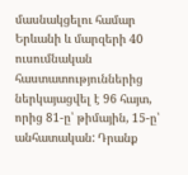մասնակցելու համար Երևանի և մարզերի 40 ուսումնական հաստատություններից ներկայացվել է 96 հայտ, որից 81-ը՝ թիմային, 15-ը՝ անհատական: Դրանք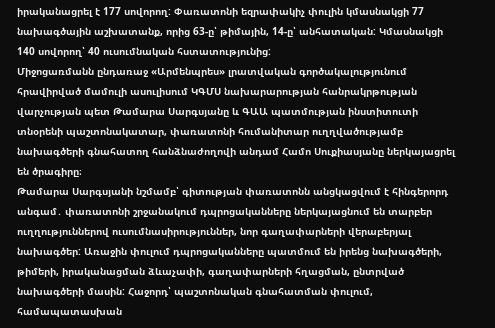իրականացրել է 177 սովորող: Փառատոնի եզրափակիչ փուլին կմասնակցի 77 նախագծային աշխատանք, որից 63-ը՝ թիմային, 14-ը՝ անհատական: Կմասնակցի 140 սովորող՝ 40 ուսումնական հստատությունից:
Միջոցառմանն ընդառաջ «Արմենպրես» լրատվական գործակալությունում հրավիրված մամուլի ասուլիսում ԿԳՄՍ նախարարության հանրակրթության վարչության պետ Թամարա Սարգսյանը և ԳԱԱ պատմության ինստիտուտի տնօրենի պաշտոնակատար, փառատոնի հումանիտար ուղղվածությամբ նախագծերի գնահատող հանձնաժողովի անդամ Համո Սուքիասյանը ներկայացրել են ծրագիրը։
Թամարա Սարգսյանի նշմամբ՝ գիտության փառատոնն անցկացվում է հինգերորդ անգամ․ փառատոնի շրջանակում դպրոցականները ներկայացնում են տարբեր ուղղություններով ուսումնասիրություններ, նոր գաղափարների վերաբերյալ նախագծեր: Առաջին փուլում դպրոցականները պատմում են իրենց նախագծերի, թիմերի, իրականացման ձևաչափի, գաղափարների հղացման, ընտրված նախագծերի մասին: Հաջորդ՝ պաշտոնական գնահատման փուլում, համապատասխան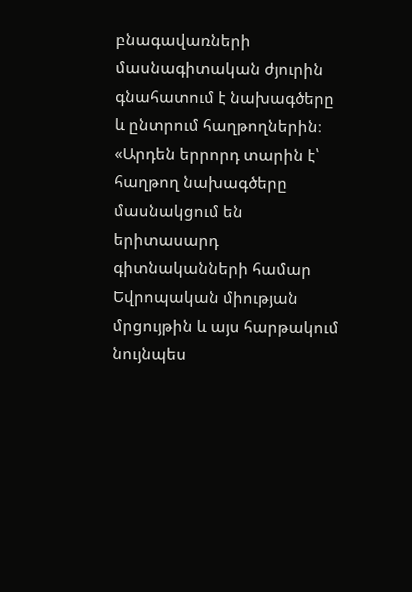բնագավառների մասնագիտական ժյուրին գնահատում է նախագծերը և ընտրում հաղթողներին։
«Արդեն երրորդ տարին է՝ հաղթող նախագծերը մասնակցում են երիտասարդ գիտնականների համար Եվրոպական միության մրցույթին և այս հարթակում նույնպես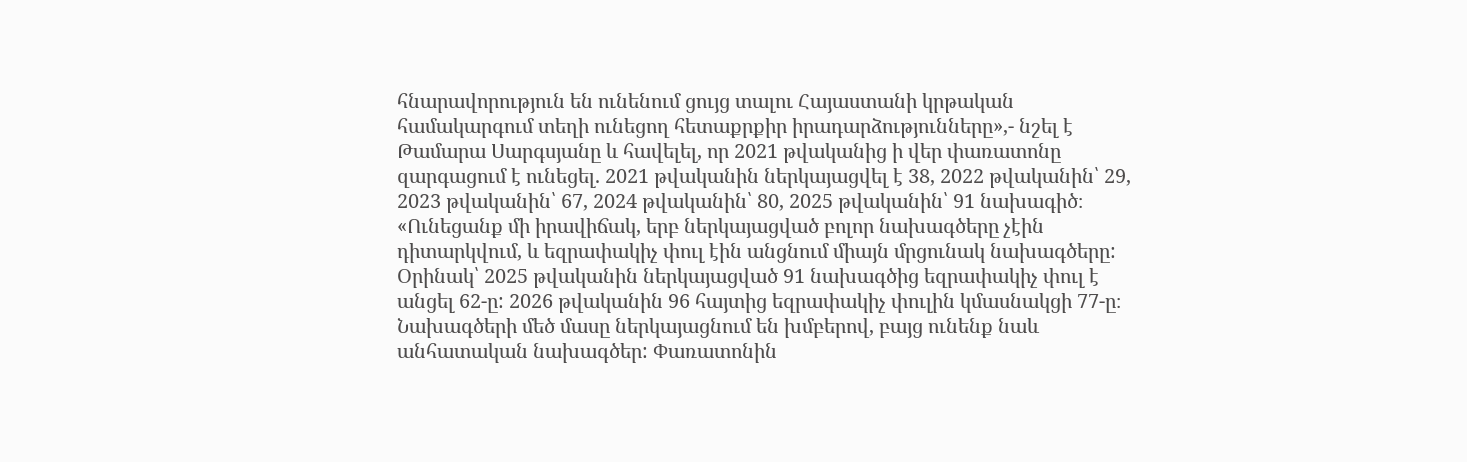հնարավորություն են ունենում ցույց տալու Հայաստանի կրթական համակարգում տեղի ունեցող հետաքրքիր իրադարձությունները»,- նշել է Թամարա Սարգսյանը և հավելել, որ 2021 թվականից ի վեր փառատոնը զարգացում է ունեցել. 2021 թվականին ներկայացվել է 38, 2022 թվականին՝ 29, 2023 թվականին՝ 67, 2024 թվականին՝ 80, 2025 թվականին՝ 91 նախագիծ։
«Ունեցանք մի իրավիճակ, երբ ներկայացված բոլոր նախագծերը չէին դիտարկվում, և եզրափակիչ փուլ էին անցնում միայն մրցունակ նախագծերը: Օրինակ՝ 2025 թվականին ներկայացված 91 նախագծից եզրափակիչ փուլ է անցել 62-ը: 2026 թվականին 96 հայտից եզրափակիչ փուլին կմասնակցի 77-ը։ Նախագծերի մեծ մասը ներկայացնում են խմբերով, բայց ունենք նաև անհատական նախագծեր: Փառատոնին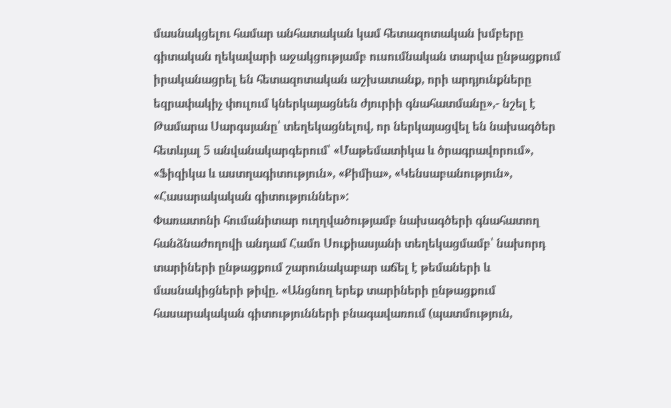մասնակցելու համար անհատական կամ հետազոտական խմբերը գիտական ղեկավարի աջակցությամբ ուսումնական տարվա ընթացքում իրականացրել են հետազոտական աշխատանք, որի արդյունքները եզրափակիչ փուլում կներկայացնեն ժյուրիի գնահատմանը»,- նշել է Թամարա Սարգսյանը՝ տեղեկացնելով, որ ներկայացվել են նախագծեր հետևյալ 5 անվանակարգերում՝ «Մաթեմատիկա և ծրագրավորում», «Ֆիզիկա և աստղագիտություն», «Քիմիա», «Կենսաբանություն», «Հասարակական գիտություններ»:
Փառատոնի հումանիտար ուղղվածությամբ նախագծերի գնահատող հանձնաժողովի անդամ Համո Սուքիասյանի տեղեկացմամբ՝ նախորդ տարիների ընթացքում շարունակաբար աճել է թեմաների և մասնակիցների թիվը. «Անցնող երեք տարիների ընթացքում հասարակական գիտությունների բնագավառում (պատմություն,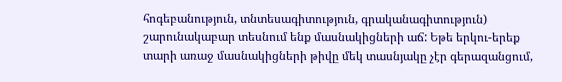հոգեբանություն, տնտեսագիտություն, գրականագիտություն) շարունակաբար տեսնում ենք մասնակիցների աճ: Եթե երկու-երեք տարի առաջ մասնակիցների թիվը մեկ տասնյակը չէր գերազանցում,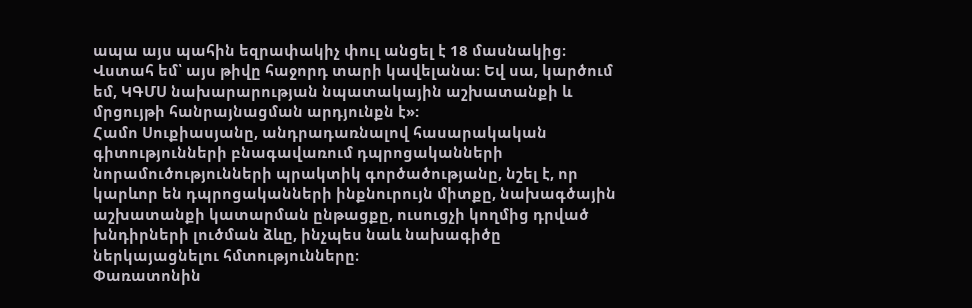ապա այս պահին եզրափակիչ փուլ անցել է 18 մասնակից։ Վստահ եմ՝ այս թիվը հաջորդ տարի կավելանա։ Եվ սա, կարծում եմ, ԿԳՄՍ նախարարության նպատակային աշխատանքի և մրցույթի հանրայնացման արդյունքն է»:
Համո Սուքիասյանը, անդրադառնալով հասարակական գիտությունների բնագավառում դպրոցականների նորամուծությունների պրակտիկ գործածությանը, նշել է, որ կարևոր են դպրոցականների ինքնուրույն միտքը, նախագծային աշխատանքի կատարման ընթացքը, ուսուցչի կողմից դրված խնդիրների լուծման ձևը, ինչպես նաև նախագիծը ներկայացնելու հմտությունները։
Փառատոնին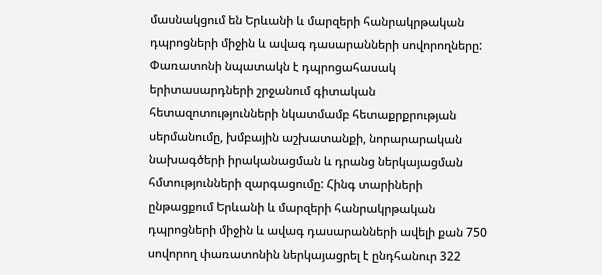մասնակցում են Երևանի և մարզերի հանրակրթական դպրոցների միջին և ավագ դասարանների սովորողները: Փառատոնի նպատակն է դպրոցահասակ երիտասարդների շրջանում գիտական հետազոտությունների նկատմամբ հետաքրքրության սերմանումը, խմբային աշխատանքի, նորարարական նախագծերի իրականացման և դրանց ներկայացման հմտությունների զարգացումը: Հինգ տարիների ընթացքում Երևանի և մարզերի հանրակրթական դպրոցների միջին և ավագ դասարանների ավելի քան 750 սովորող փառատոնին ներկայացրել է ընդհանուր 322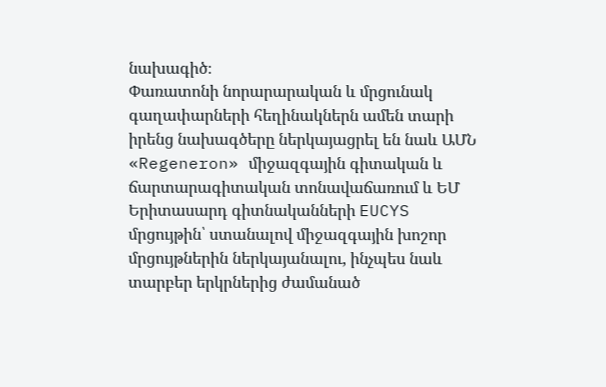նախագիծ։
Փառատոնի նորարարական և մրցունակ գաղափարների հեղինակներն ամեն տարի իրենց նախագծերը ներկայացրել են նաև ԱՄՆ «Regeneron» միջազգային գիտական և ճարտարագիտական տոնավաճառում և ԵՄ Երիտասարդ գիտնականների EUCYS մրցույթին՝ ստանալով միջազգային խոշոր մրցույթներին ներկայանալու, ինչպես նաև տարբեր երկրներից ժամանած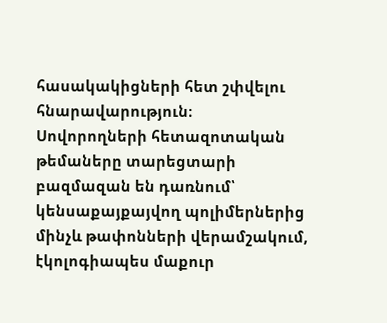հասակակիցների հետ շփվելու հնարավարություն։
Սովորողների հետազոտական թեմաները տարեցտարի բազմազան են դառնում՝ կենսաքայքայվող պոլիմերներից մինչև թափոնների վերամշակում, էկոլոգիապես մաքուր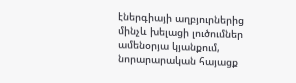էներգիայի աղբյուրներից մինչև խելացի լուծումներ ամենօրյա կյանքում, նորարարական հայացք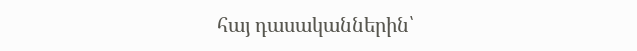հայ դասականներին՝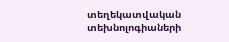տեղեկատվական տեխնոլոգիաների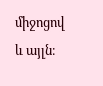միջոցով և այլն։